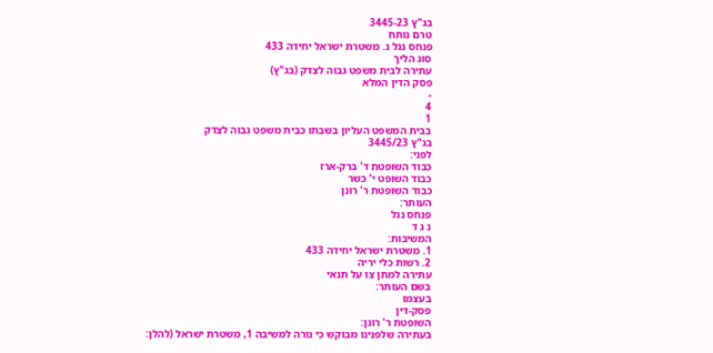בג"ץ 3445-23
טרם נותח
פנחס נגל נ. משטרת ישראל יחידה 433
סוג הליך
עתירה לבית משפט גבוה לצדק (בג"ץ)
פסק הדין המלא
-
4
1
בבית המשפט העליון בשבתו כבית משפט גבוה לצדק
בג"ץ 3445/23
לפני:
כבוד השופטת ד' ברק-ארז
כבוד השופט י' כשר
כבוד השופטת ר' רונן
העותר:
פנחס נגל
נ ג ד
המשיבות:
1. משטרת ישראל יחידה 433
2. רשות כלי יריה
עתירה למתן צו על תנאי
בשם העותר:
בעצמו
פסק-דין
השופטת ר' רונן:
בעתירה שלפנינו מבוקש כי נורה למשיבה 1, משטרת ישראל (להלן: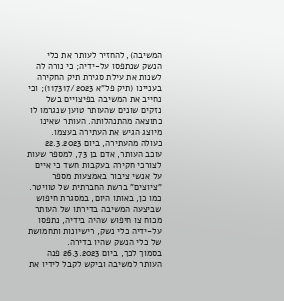המשיבה), להחזיר לעותר את כלי הנשק שנתפסו על-ידיה; כי נורה לה לשנות את עילת סגירת תיק החקירה בעניינו (תיק פל"א 117317/2023); וכי נחייב את המשיבה בפיצויים בשל נזקים שונים שהעותר טוען שנגרמו לו כתוצאה מהתנהלותה. העותר שאינו מיוצג הגיש את העתירה בעצמו.
כעולה מהעתירה, ביום 22.3.2023 עוכב העותר, אדם בן 73, למספר שעות לצורכי חקירה בעקבות חשד כי איים על אנשי ציבור באמצעות מספר "ציוצים" ברשת החברתית של טוויטר. כמו כן, באותו היום, במסגרת חיפוש שביצעה המשיבה בדירתו של העותר מכוח צו חיפוש שהיה בידיה, נתפסו על-ידיה כלי נשק, רישיונות ותחמושת של כלי הנשק שהיו בדירה.
בסמוך לכך, ביום 26.3.2023 פנה העותר למשיבה וביקש לקבל לידיו את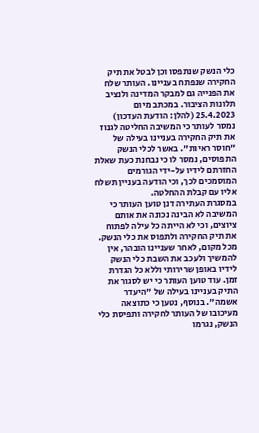כלי הנשק שנתפסו וכן לבטל את תיק החקירה שנפתח בעניינו. העותר שלח את הפנייה גם למבקר המדינה ולנציב תלונות הציבור. במכתב מיום 25.4.2023 (להלן: הודעת העדכון) נמסר לעותר כי המשיבה החליטה לגנוז את תיק החקירה בעניינו בעילה של "חוסר ראיות". באשר לכלי הנשק התפוסים, נמסר לו כי נבחנת כעת שאלת החזרתם לידיו על-ידי הגורמים המוסמכים לכך, וכי הודעה בעניין תשלח אליו עם קבלת ההחלטה.
במסגרת העתירה דנן טוען העותר כי המשיבה לא הבינה נכונה את אותם ציוצים, וכי לא הייתה כל עילה לפתוח את תיק החקירה ולתפוס את כלי הנשק. מכל מקום, לאחר שעניינו הובהר, אין להמשיך ולעכב את השבת כלי הנשק לידיו באופן שרירותי וללא כל הגדרת זמן. עוד טוען העותר כי יש לסגור את התיק בעניינו בעילה של "היעדר אשמה". בנוסף, נטען כי כתוצאה מעיכובו של העותר לחקירה ותפיסת כלי הנשק, נגרמו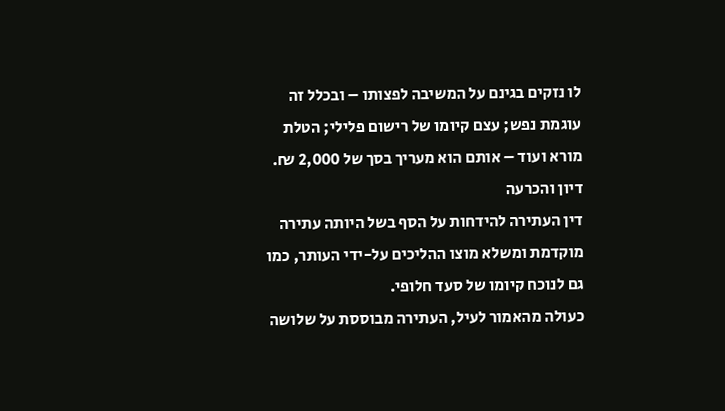לו נזקים בגינם על המשיבה לפצותו – ובכלל זה עוגמת נפש; עצם קיומו של רישום פלילי; הטלת מורא ועוד – אותם הוא מעריך בסך של 2,000 ₪.
דיון והכרעה
דין העתירה להידחות על הסף בשל היותה עתירה מוקדמת ומשלא מוצו ההליכים על-ידי העותר, כמו גם לנוכח קיומו של סעד חלופי.
כעולה מהאמור לעיל, העתירה מבוססת על שלושה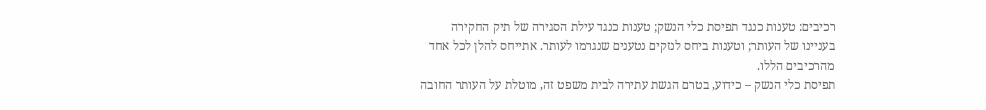רכיבים: טענות כנגד תפיסת כלי הנשק; טענות כנגד עילת הסגירה של תיק החקירה בעניינו של העותר; וטענות ביחס לנזקים נטענים שנגרמו לעותר. אתייחס להלן לכל אחד מהרכיבים הללו.
תפיסת כלי הנשק – כידוע, בטרם הגשת עתירה לבית משפט זה, מוטלת על העותר החובה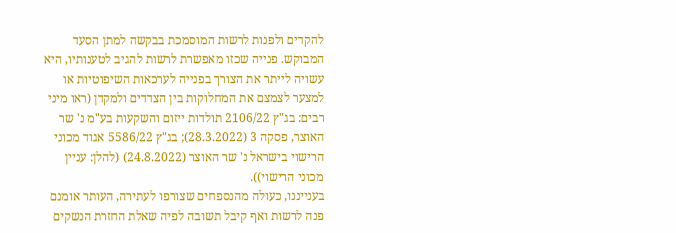להקדים ולפנות לרשות המוסמכת בבקשה למתן הסעד המבוקש. פנייה שכזו מאפשרת לרשות להגיב לטענותיו, היא עשויה לייתר את הצורך בפנייה לערכאות השיפוטיות או למצער לצמצם את המחלוקות בין הצדדים ולמקדן (ראו מיני רבים: בג"ץ 2106/22 תולדות ייזום והשקעות בע"מ נ' שר האוצר, פסקה 3 (28.3.2022); בג"ץ 5586/22 אגוד מכוני הרישוי בישראל נ' שר האוצר (24.8.2022) (להלן: עניין מכוני הרישוי)).
בענייננו, כעולה מהנספחים שצורפו לעתירה, העותר אומנם פנה לרשות ואף קיבל תשובה לפיה שאלת החזרת הנשקים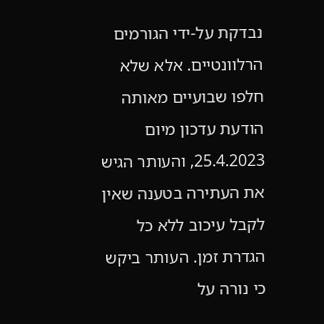נבדקת על-ידי הגורמים הרלוונטיים. אלא שלא חלפו שבועיים מאותה הודעת עדכון מיום 25.4.2023, והעותר הגיש את העתירה בטענה שאין לקבל עיכוב ללא כל הגדרת זמן. העותר ביקש כי נורה על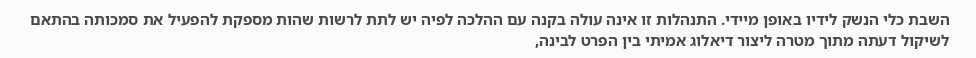השבת כלי הנשק לידיו באופן מיידי. התנהלות זו אינה עולה בקנה עם ההלכה לפיה יש לתת לרשות שהות מספקת להפעיל את סמכותה בהתאם לשיקול דעתה מתוך מטרה ליצור דיאלוג אמיתי בין הפרט לבינה,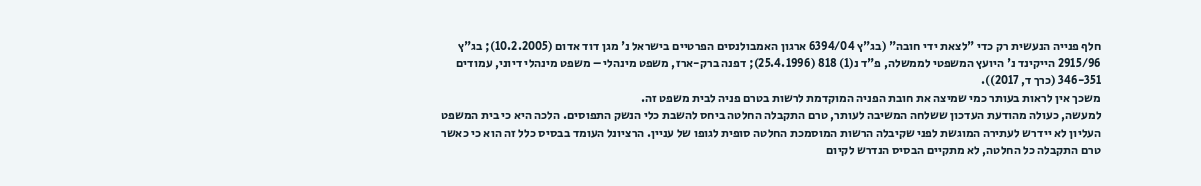חלף פנייה הנעשית רק כדי "לצאת ידי חובה" (בג"ץ 6394/04 ארגון האמבולנסים הפרטיים בישראל נ' מגן דוד אדום (10.2.2005); בג"ץ 2915/96 הייקינד נ' היועץ המשפטי לממשלה, פ"ד נ(1) 818 (25.4.1996); דפנה ברק-ארז, משפט מינהלי – משפט מינהלי דיוני, עמודים 346-351 (כרך ד, 2017)).
משכך אין לראות בעותר כמי שמיצה את חובת הפניה המוקדמת לרשות בטרם פניה לבית משפט זה.
למעשה, כעולה מהודעת העדכון ששלחה המשיבה לעותר, טרם התקבלה החלטה ביחס להשבת כלי הנשק התפוסים. הלכה היא כי בית המשפט העליון לא יידרש לעתירה המוגשת לפני שקיבלה הרשות המוסמכת החלטה סופית לגופו של עניין. הרציונל העומד בבסיס כלל זה הוא כי כאשר טרם התקבלה כל החלטה, לא מתקיים הבסיס הנדרש לקיום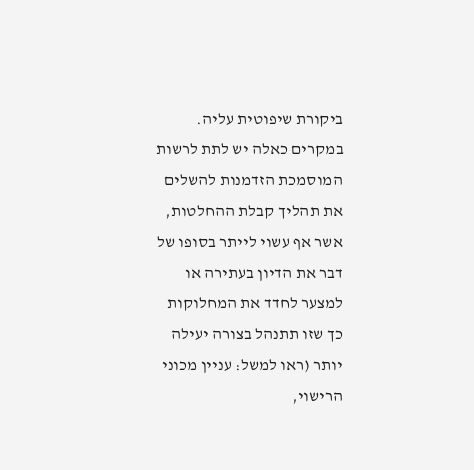ביקורת שיפוטית עליה. במקרים כאלה יש לתת לרשות המוסמכת הזדמנות להשלים את תהליך קבלת ההחלטות, אשר אף עשוי לייתר בסופו של דבר את הדיון בעתירה או למצער לחדד את המחלוקות כך שזו תתנהל בצורה יעילה יותר (ראו למשל: עניין מכוני הרישוי,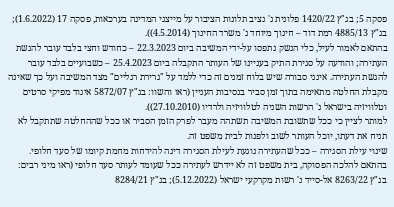פסקה 5; בג"ץ 1420/22 פלונית נ' נציב תלונות הציבור על מייצגי המדינה בערכאות, פסקה 17 (1.6.2022); בג"ץ 4885/13 רמת דוד – חינוך מיוחד נ' משרד החינוך (4.5.2014)).
בהתאם לאמור לעיל, כלי הנשק נתפסו על-ידי המשיבה ביום 22.3.2023 – כחודש וחצי בלבד עובר להגשת העתירה; והודעה על סגירת התיק בעניינו של העותר התקבלה ביום 25.4.2023 – כשבועיים בלבד עובר להגשת העתירה. אינני סבורה שיש בלוח זמנים זה כדי ללמד על "גרירת רגליים" מצד המשיבה ועל כך שאינה מקבלת החלטה מתאימה בתוך זמן סביר בנסיבות העניין (ראו והשוו: בג"ץ 5872/07 איגוד מפיקי סרטים וטלוויזיה בישראל נ' הרשות השניה לטלוויזיה ולרדיו (27.10.2010)).
למותר לציין כי ככל שתשובת המשיבה תשתהה מעבר לפרק הזמן הסביר או ככל שההחלטה שתתקבל לא תניח את דעתו, יוכל העותר לשוב ולפנות לבית משפט זה.
שינוי עילת הסגירה – ככל שהעתירה נוגעת לעילת הסגירה דינה להידחות מחמת קיומו של סעד חלופי. בהתאם להלכה הפסוקה, בית משפט זה לא יידרש לעתירה ככל שעומד לעותר סעד חלופי (ראו מיני רבים: בג"ץ 8263/22 אל-סייד נ' רשות מקרקעי ישראל (5.12.2022); בג"ץ 8284/21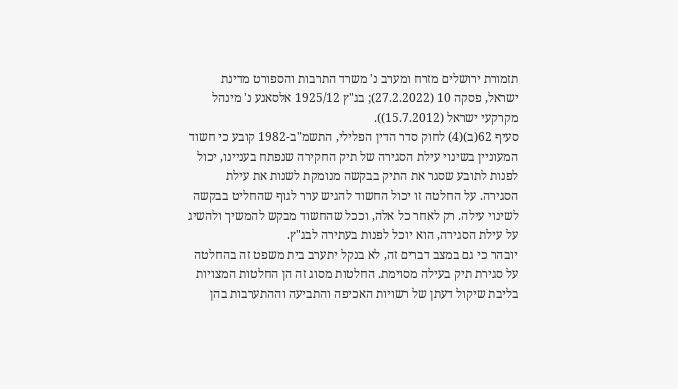תזמורת ירושלים מזרח ומערב נ' משרד התרבות והספורט מדינת ישראל, פסקה 10 (27.2.2022); בג"ץ 1925/12 אלסאנע נ' מינהל מקרקעי ישראל (15.7.2012)).
סעיף 62(ב)(4) לחוק סדר הדין הפלילי, התשמ"ב-1982 קובע כי חשוד המעוניין בשינוי עילת הסגירה של תיק החקירה שנפתח בעניינו, יכול לפנות לתובע שסגר את התיק בבקשה מנומקת לשנות את עילת הסגירה. על החלטה זו יכול החשוד להגיש ערר לגוף שהחליט בבקשה לשינוי עילה. רק לאחר כל אלה, וככל שהחשוד מבקש להמשיך ולהשיג על עילת הסגירה, הוא יוכל לפנות בעתירה לבג"ץ.
יובהר כי גם במצב דברים זה, לא בנקל יתערב בית משפט זה בהחלטה על סגירת תיק בעילה מסוימת. החלטות מסוג זה הן החלטות המצויות בליבת שיקול דעתן של רשויות האכיפה והתביעה וההתערבות בהן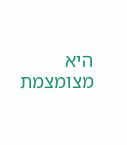היא מצומצמת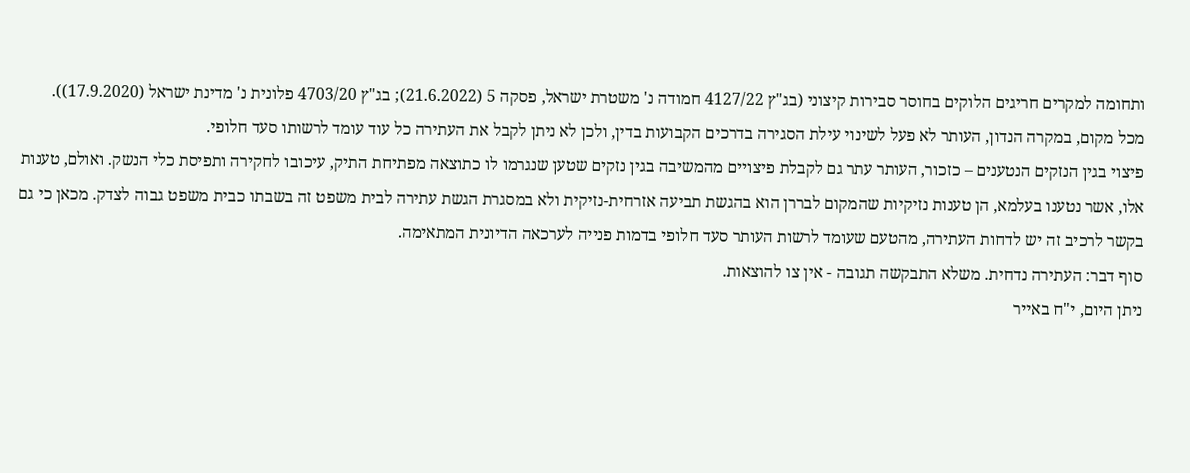ותחומה למקרים חריגים הלוקים בחוסר סבירות קיצוני (בג"ץ 4127/22 חמודה נ' משטרת ישראל, פסקה 5 (21.6.2022); בג"ץ 4703/20 פלונית נ' מדינת ישראל (17.9.2020)).
מכל מקום, במקרה הנדון, העותר לא פעל לשינוי עילת הסגירה בדרכים הקבועות בדין, ולכן לא ניתן לקבל את העתירה כל עוד עומד לרשותו סעד חלופי.
פיצוי בגין הנזקים הנטענים – כזכור, העותר עתר גם לקבלת פיצויים מהמשיבה בגין נזקים שטען שנגרמו לו כתוצאה מפתיחת התיק, עיכובו לחקירה ותפיסת כלי הנשק. ואולם, טענות אלו, אשר נטענו בעלמא, הן טענות נזיקיות שהמקום לבררן הוא בהגשת תביעה אזרחית-נזיקית ולא במסגרת הגשת עתירה לבית משפט זה בשבתו כבית משפט גבוה לצדק. מכאן כי גם בקשר לרכיב זה יש לדחות העתירה, מהטעם שעומד לרשות העותר סעד חלופי בדמות פנייה לערכאה הדיונית המתאימה.
סוף דבר: העתירה נדחית. משלא התבקשה תגובה - אין צו להוצאות.
ניתן היום, י"ח באייר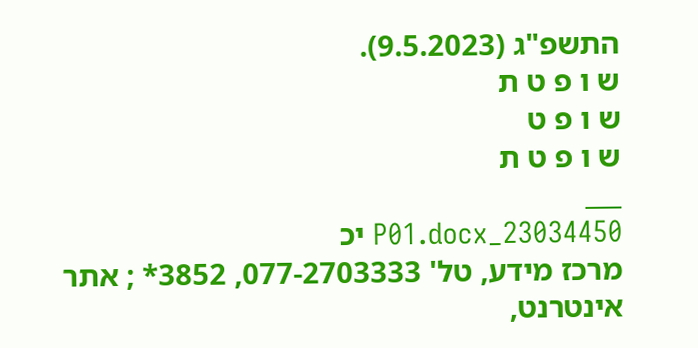התשפ"ג (9.5.2023).
ש ו פ ט ת
ש ו פ ט
ש ו פ ט ת
___
23034450_P01.docx יכ
מרכז מידע, טל' 077-2703333, 3852* ; אתר אינטרנט,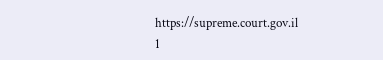https://supreme.court.gov.il
1